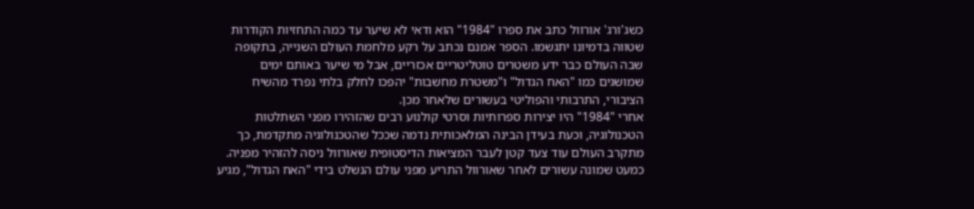כשג'ורג' אורוול כתב את ספרו "1984" הוא ודאי לא שיער עד כמה התחזיות הקודרות שטווה בדמיונו יתגשמו. הספר אמנם נכתב על רקע מלחמת העולם השנייה, בתקופה שבה העולם כבר ידע משטרים טוטליטריים אכזריים, אבל מי שיער באותם ימים שמושגים כמו "האח הגדול" ו"משטרת מחשבות" יהפכו לחלק בלתי נפרד מהשיח הציבורי, התרבותי והפוליטי בעשורים שלאחר מכן.
אחרי "1984" היו יצירות ספרותיות וסרטי קולנוע רבים שהזהירו מפני השתלטות הטכנולוגיה, וכעת בעידן הבינה המלאכותית נדמה שככל שהטכנולוגיה מתקדמת, כך מתקרב העולם עוד צעד קטן לעבר המציאות הדיסטופית שאורוול ניסה להזהיר מפניה. כמעט שמונה עשורים לאחר שאורוול התריע מפני עולם הנשלט בידי "האח הגדול", מגיע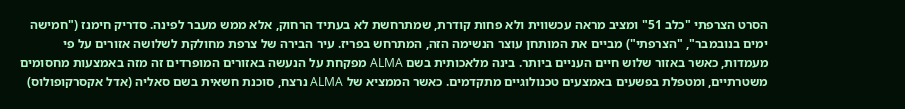הסרט הצרפתי "כלב 51" ומציב מראה עכשווית ולא פחות קודרת, שמתרחשת לא בעתיד הרחוק, אלא ממש מעבר לפינה. סדריק חימנז ("חמישה ימים בנובמבר", "הצרפתי") מביים את המותחן עוצר הנשימה הזה, המתרחש בפריז. עיר הבירה של צרפת מחולקת לשלושה אזורים על פי מעמדות, כאשר באזור שלוש חיים העניים ביותר. בינה מלאכותית בשם ALMA מפקחת על הנעשה באזורים המופרדים זה מזה באמצעות מחסומים משטרתיים, ומטפלת בפשעים באמצעים טכנולוגיים מתקדמים. כאשר הממציא של ALMA נרצח, סוכנת חשאית בשם סאליה (אדל אקסרקופולוס)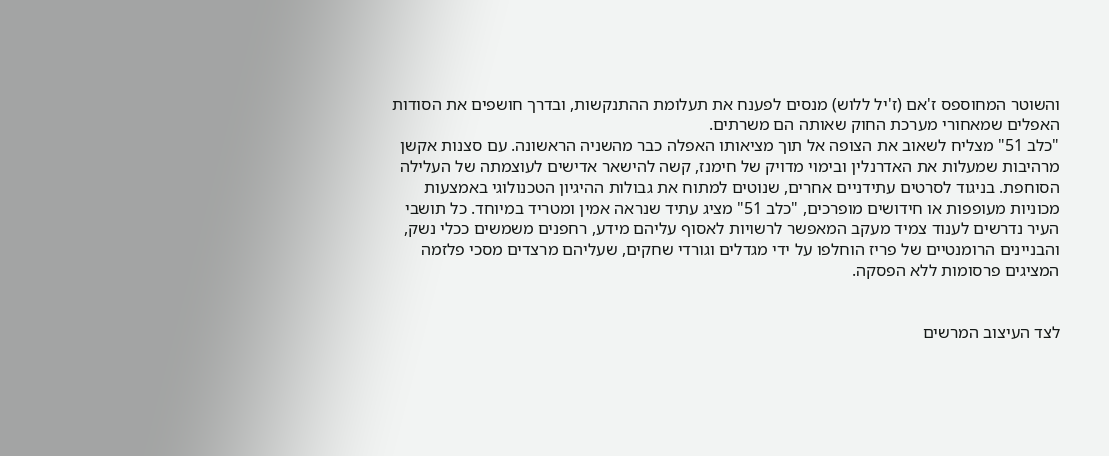והשוטר המחוספס ז'אם (ז'יל ללוש) מנסים לפענח את תעלומת ההתנקשות, ובדרך חושפים את הסודות האפלים שמאחורי מערכת החוק שאותה הם משרתים.
"כלב 51" מצליח לשאוב את הצופה אל תוך מציאותו האפלה כבר מהשניה הראשונה. עם סצנות אקשן מרהיבות שמעלות את האדרנלין ובימוי מדויק של חימנז, קשה להישאר אדישים לעוצמתה של העלילה הסוחפת. בניגוד לסרטים עתידניים אחרים, שנוטים למתוח את גבולות ההיגיון הטכנולוגי באמצעות מכוניות מעופפות או חידושים מופרכים, "כלב 51" מציג עתיד שנראה אמין ומטריד במיוחד. כל תושבי העיר נדרשים לענוד צמיד מעקב המאפשר לרשויות לאסוף עליהם מידע, רחפנים משמשים ככלי נשק, והבניינים הרומנטיים של פריז הוחלפו על ידי מגדלים וגורדי שחקים, שעליהם מרצדים מסכי פלזמה המציגים פרסומות ללא הפסקה.


לצד העיצוב המרשים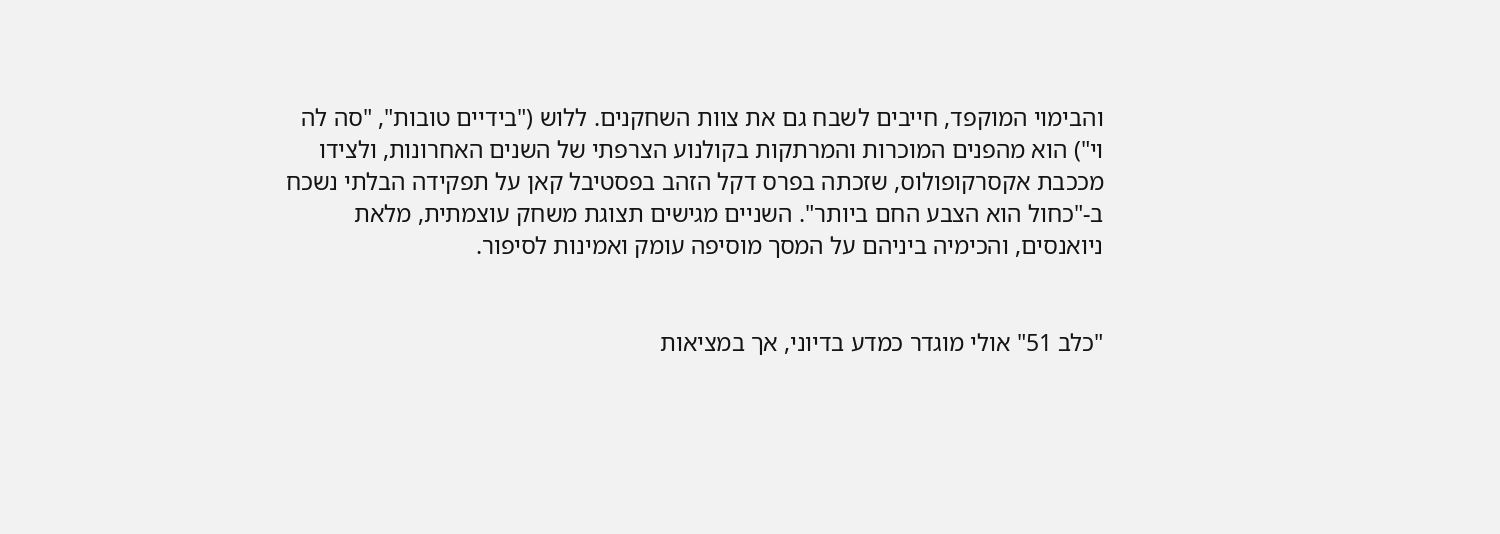והבימוי המוקפד, חייבים לשבח גם את צוות השחקנים. ללוש ("בידיים טובות", "סה לה וי") הוא מהפנים המוכרות והמרתקות בקולנוע הצרפתי של השנים האחרונות, ולצידו מככבת אקסרקופולוס, שזכתה בפרס דקל הזהב בפסטיבל קאן על תפקידה הבלתי נשכח ב-"כחול הוא הצבע החם ביותר". השניים מגישים תצוגת משחק עוצמתית, מלאת ניואנסים, והכימיה ביניהם על המסך מוסיפה עומק ואמינות לסיפור.


"כלב 51" אולי מוגדר כמדע בדיוני, אך במציאות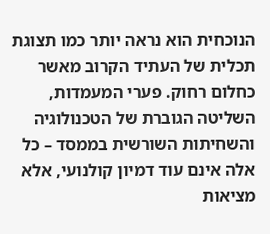הנוכחית הוא נראה יותר כמו תצוגת תכלית של העתיד הקרוב מאשר כחלום רחוק. פערי המעמדות, השליטה הגוברת של הטכנולוגיה והשחיתות השורשית בממסד – כל אלה אינם עוד דמיון קולנועי, אלא מציאות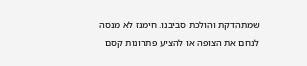שמתהדקת והולכת סביבנו. חימנז לא מנסה לנחם את הצופה או להציע פתרונות קסם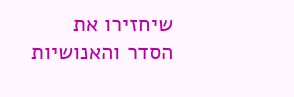שיחזירו את הסדר והאנושיות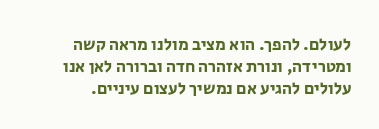לעולם. להפך. הוא מציב מולנו מראה קשה ומטרידה, ונורת אזהרה חדה וברורה לאן אנו עלולים להגיע אם נמשיך לעצום עיניים.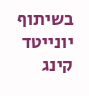בשיתוף יונייטד קינג